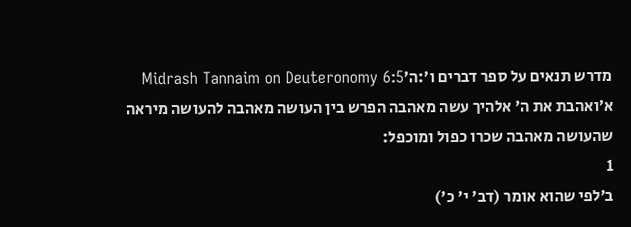מדרש תנאים על ספר דברים ו׳:ה׳Midrash Tannaim on Deuteronomy 6:5
א׳ואהבת את ה' אלהיך עשה מאהבה הפרש בין העושה מאהבה להעושה מיראה שהעושה מאהבה שכרו כפול ומוכפל:
1
ב׳לפי שהוא אומר (דב' י' כ')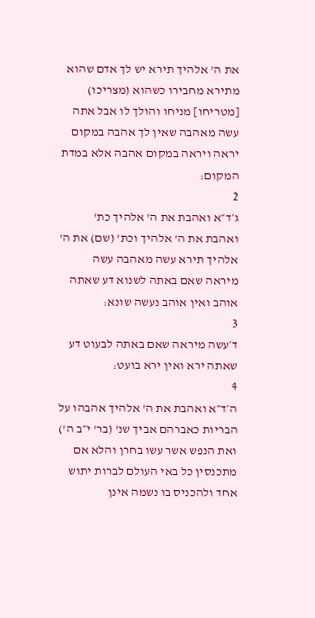את ה' אלהיך תירא יש לך אדם שהוא מתירא מחבירו כשהוא (מצריכו) [מטריחו] מניחו והולך לו אבל אתה עשה מאהבה שאין לך אהבה במקום יראה ויראה במקום אהבה אלא במדת המקום:
2
ג׳ד״א ואהבת את ה' אלהיך כת' ואהבת את ה' אלהיך וכת' (שם) את ה' אלהיך תירא עשה מאהבה עשה מיראה שאם באתה לשנוא דע שאתה אוהב ואין אוהב נעשה שונא:
3
ד׳עשה מיראה שאם באתה לבעוט דע שאתה ירא ואין ירא בועט:
4
ה׳ד״א ואהבת את ה' אלהיך אהבהו על הבריות כאברהם אביך שנ' (בר' י״ב ה') ואת הנפש אשר עשו בחרן והלא אם מתכנסין כל באי העולם לברות יתוש אחד ולהכניס בו נשמה אינן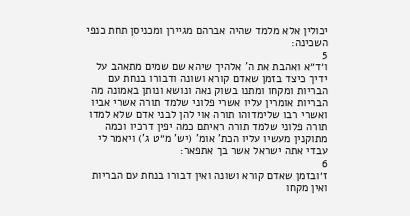יכולין אלא מלמד שהיה אברהם מגיירן ומכניסן תחת כנפי השכינה:
5
ו׳ד״א ואהבת את ה' אלהיך שיהא שם שמים מתאהב על ידיך כיצד בזמן שאדם קורא ושונה ודבורו בנחת עם הבריות ומקחו ומתנו בשוק נאה ונושא ונותן באמונה מה הבריות אומרין עליו אשרי פלוני שלמד תורה אשרי אביו ואשרי רבו שלימדוהו תורה אוי להן לבני אדם שלא למדו תורה פלוני שלמד תורה ראיתם כמה יפין דרכיו וכמה מתוקנין מעשיו עליו הכת' אומ' (יש' מ״ט ג') ויאמר לי עבדי אתה ישראל אשר בך אתפאר:
6
ז׳ובזמן שאדם קורא ושונה ואין דבורו בנחת עם הבריות ואין מקחו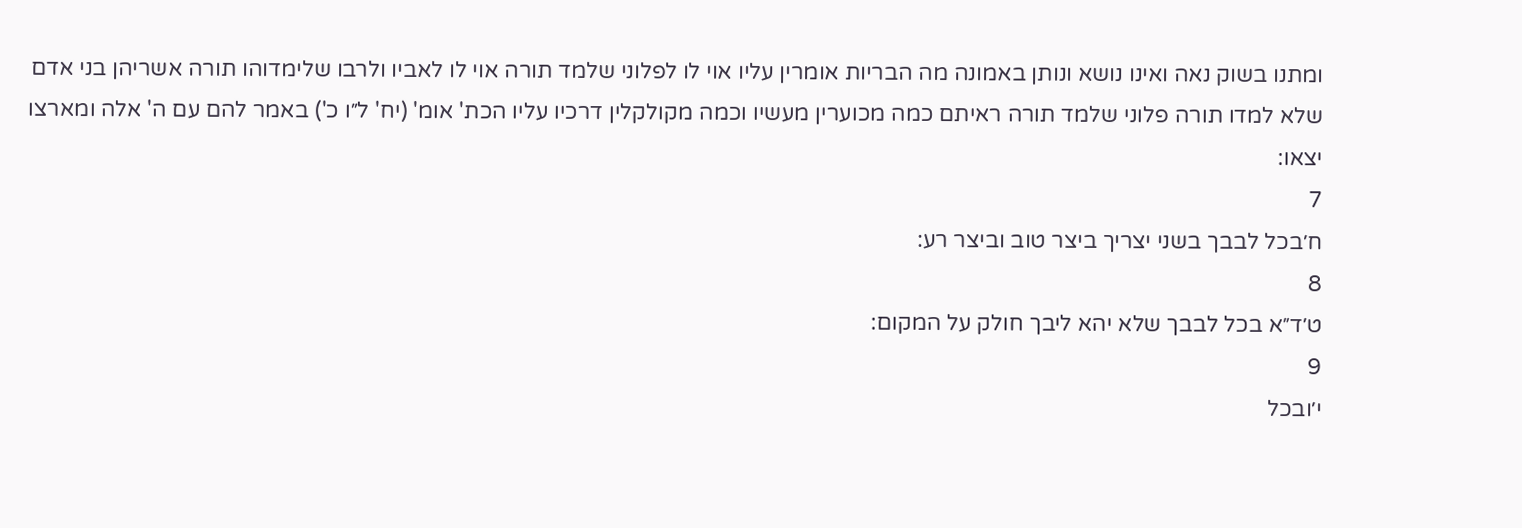ומתנו בשוק נאה ואינו נושא ונותן באמונה מה הבריות אומרין עליו אוי לו לפלוני שלמד תורה אוי לו לאביו ולרבו שלימדוהו תורה אשריהן בני אדם שלא למדו תורה פלוני שלמד תורה ראיתם כמה מכוערין מעשיו וכמה מקולקלין דרכיו עליו הכת' אומ' (יח' ל״ו כ') באמר להם עם ה' אלה ומארצו יצאו:
7
ח׳בכל לבבך בשני יצריך ביצר טוב וביצר רע:
8
ט׳ד״א בכל לבבך שלא יהא ליבך חולק על המקום:
9
י׳ובכל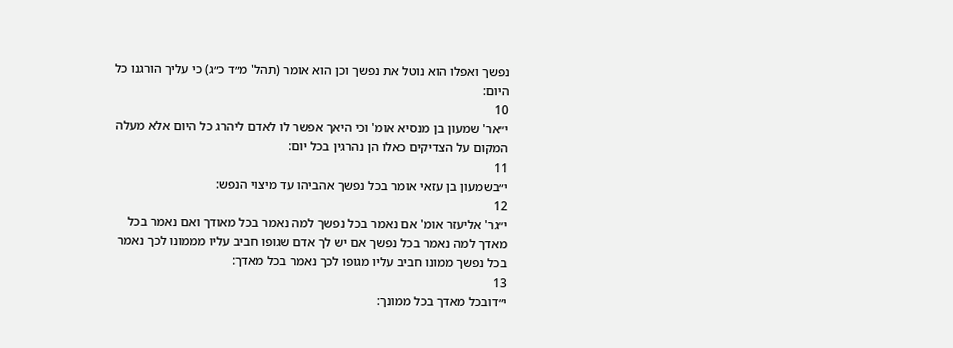נפשך ואפלו הוא נוטל את נפשך וכן הוא אומר (תהל' מ״ד כ״ג) כי עליך הורגנו כל היום:
10
י״אר' שמעון בן מנסיא אומ' וכי היאך אפשר לו לאדם ליהרג כל היום אלא מעלה המקום על הצדיקים כאלו הן נהרגין בכל יום:
11
י״בשמעון בן עזאי אומר בכל נפשך אהביהו עד מיצוי הנפש:
12
י״גר' אליעזר אומ' אם נאמר בכל נפשך למה נאמר בכל מאודך ואם נאמר בכל מאדך למה נאמר בכל נפשך אם יש לך אדם שגופו חביב עליו מממונו לכך נאמר בכל נפשך ממונו חביב עליו מגופו לכך נאמר בכל מאדך:
13
י״דובכל מאדך בכל ממונך: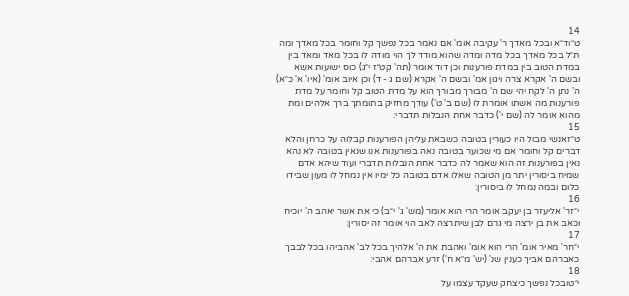14
ט״וד״א ובכל מאדך ר' עקיבה אומ' אם נאמר בכל נפשך קל וחומר בכל מאדך ומה ת״ל בכל מאדך בכל מדה ומדה שהוא מודד לך הוי מודה לו בכל מאד ומאד בין במדת הטוב בין במדת פורענות וכן דוד אומר (תה' קט״ז י״ג) כוס ישועות אשא ובשם ה' אקרא צרה ויגון אמ' ובשם ה' אקרא (שם ג - ד) וכן איוב אומ' (איו' א' כ״א) ה' נתן ה' לקח יהי שם ה' מבורך מבורך הוא על מדת הטוב קל וחומר על מדת פורענות מה אשתו אומרת לו (שם ב' ט') עודך מחזיק בתומתך ברך אלהים ומת מהוא אומר לה (שם י') כדבר אחת הנבלות תדברי:
15
ט״זאנשי מבול היו כעורין בטובה כשבאת עליהן הפורענות קבלוה על כרחן והלא דברים קל וחומר אם מי שכוער בטובה נאה בפורענות אנו שנאין בטובה לא נהא נאין בפורענות זה הוא שאמר לה כדבר אחת הנבלות תדברי ועוד שיהא אדם שמיח ביסורין יתר מן הטובה שאלו אדם בטובה כל ימיו אין נמחל לו מעון שבידו כלום ובמה נמחל לו ביסורין:
16
י״זר' אליעזר בן יעקב אומר הרי הוא אומר (מש' ג' י״ב) כי את אשר יאהב ה' יוכיח וכאב את בן ירצה מי גרם לבן שיתרצה לאב הוי אומר זה יסורין:
17
י״חר' מאיר אומ' הרי הוא אומ' ואהבת את ה' אלהיך בכל לב' אהביהו בכל לבבך כאברהם אביך כענין שנ' (יש' מ״א ח') זרע אברהם אהבי:
18
י״טובכל נפשך כיצחק שעקד עצמו על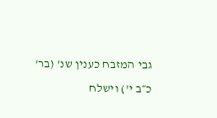גבי המזבח כענין שנ' (בר' כ״ב י') וישלח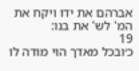אברהם את ידו ויקח את המ' לש' את בנו:
19
כ׳ובכל מאדך הוי מודה לו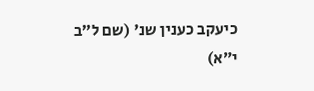כיעקב כענין שנ' (שם ל״ב י״א)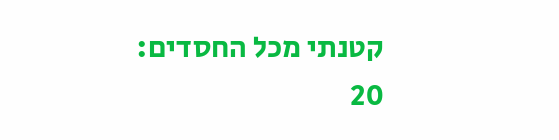קטנתי מכל החסדים:
20